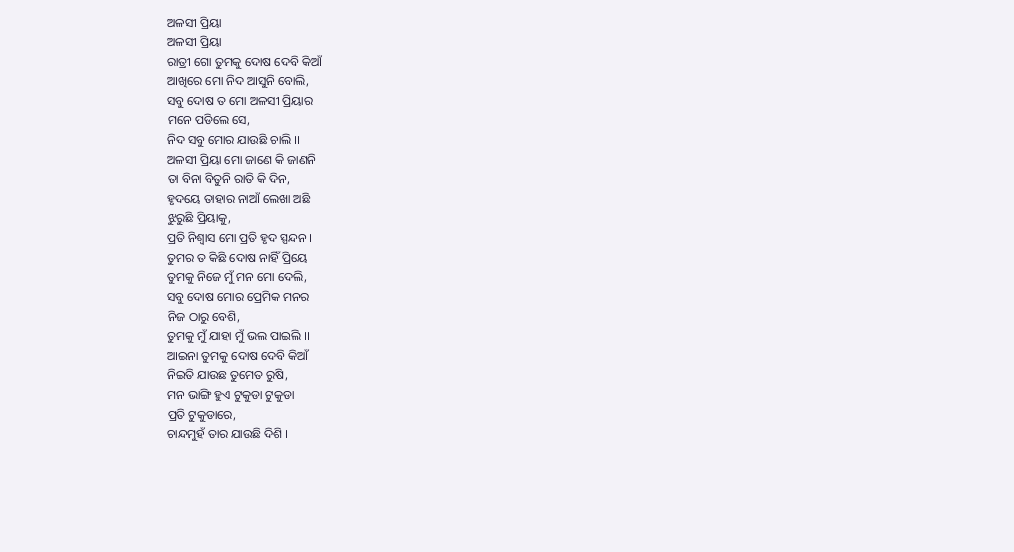ଅଳସୀ ପ୍ରିୟା
ଅଳସୀ ପ୍ରିୟା
ରାତ୍ରୀ ଗୋ ତୁମକୁ ଦୋଷ ଦେବି କିଆଁ
ଆଖିରେ ମୋ ନିଦ ଆସୁନି ବୋଲି,
ସବୁ ଦୋଷ ତ ମୋ ଅଳସୀ ପ୍ରିୟାର
ମନେ ପଡିଲେ ସେ,
ନିଦ ସବୁ ମୋର ଯାଉଛି ଚାଲି ।।
ଅଳସୀ ପ୍ରିୟା ମୋ ଜାଣେ କି ଜାଣନି
ତା ବିନା ବିତୁନି ରାତି କି ଦିନ,
ହୃଦୟେ ତାହାର ନାଆଁ ଲେଖା ଅଛି
ଝୁରୁଛି ପ୍ରିୟାକୁ,
ପ୍ରତି ନିଶ୍ୱାସ ମୋ ପ୍ରତି ହୃଦ ସ୍ପନ୍ଦନ ।
ତୁମର ତ କିଛି ଦୋଷ ନାହିଁ ପ୍ରିୟେ
ତୁମକୁ ନିଜେ ମୁଁ ମନ ମୋ ଦେଲି,
ସବୁ ଦୋଷ ମୋର ପ୍ରେମିକ ମନର
ନିଜ ଠାରୁ ବେଶି,
ତୁମକୁ ମୁଁ ଯାହା ମୁଁ ଭଲ ପାଇଲି ।।
ଆଇନା ତୁମକୁ ଦୋଷ ଦେବି କିଆଁ
ନିଇତି ଯାଉଛ ତୁମେତ ରୁଷି,
ମନ ଭାଙ୍ଗି ହୁଏ ଟୁକୁଡା ଟୁକୁଡା
ପ୍ରତି ଟୁକୁଡାରେ,
ଚାନ୍ଦମୁହଁ ତାର ଯାଉଛି ଦିଶି ।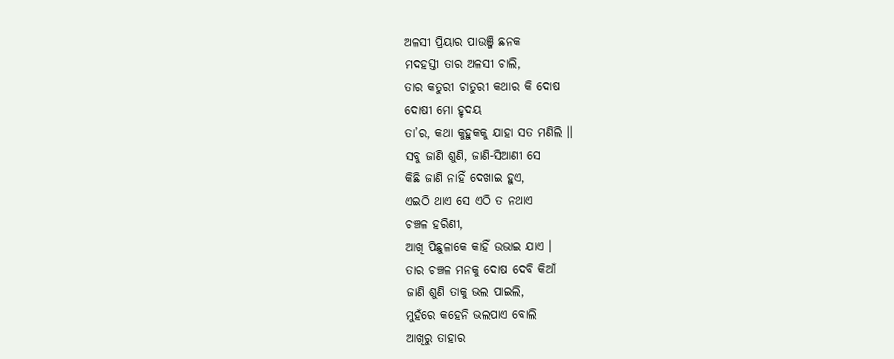ଅଳସୀ ପ୍ରିୟାର ପାଉଞ୍ଜି ଛନକ
ମଦହସ୍ତୀ ତାର ଅଳସୀ ଚାଲି,
ତାର କତୁରୀ ଚାତୁରୀ କଥାର କି ଦୋଷ
ଦୋଷୀ ମୋ ହୃଦୟ
ତା’ର, କଥା କୁହୁକକୁ ଯାହା ସତ ମଣିଲି ।।
ସବୁ ଜାଣି ଶୁଣି, ଜାଣି-ସିଆଣୀ ସେ
କିଛି ଜାଣି ନାହିଁ ଦେଖାଇ ହୁଏ,
ଏଇଠି ଥାଏ ସେ ଏଠି ତ ନଥାଏ
ଚଞ୍ଚଳ ହରିଣୀ,
ଆଖି ପିଛୁଳାକେ କାହିଁ ଉଭାଇ ଯାଏ ।
ତାର ଚଞ୍ଚଳ ମନକୁ ଦୋଷ ଦେବି କିଆଁ
ଜାଣି ଶୁଣି ତାକୁ ଭଲ ପାଇଲି,
ମୁହଁରେ କହେନି ଭଲପାଏ ବୋଲି
ଆଖିରୁ ତାହାର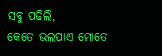ସବୁ ପଢିଲି,
କେତେ ଭଲପାଏ ମୋତେ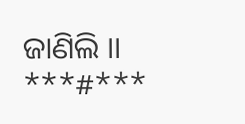ଜାଣିଲି ।।
***#***